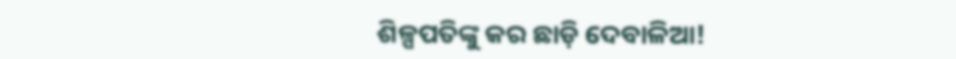ଶିଳ୍ପପତିଙ୍କୁ କର ଛାଡ଼ି ଦେବାଳିଆ!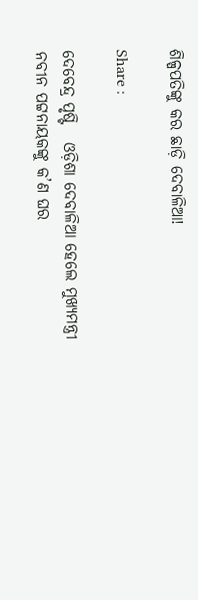ଶିଳ୍ପପତିଙ୍କୁ କର ଛାଡ଼ି ଦେବାଳିଆ!

Share :

ଦେବେନ୍ଦ୍ର ପୃଷ୍ଟି   ଓଡ଼ିଶା ଦେବାଳିଆ ହେଲେ ମୁଖ୍ୟମନ୍ତ୍ରୀ ନବୀନ ପଟ୍ଟନାୟକଙ୍କୁ କ’ଣ ଘର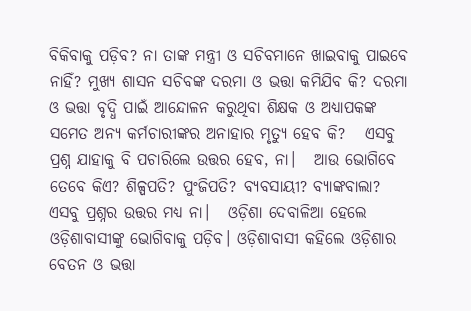ବିକିବାକୁ ପଡ଼ିବ? ନା ତାଙ୍କ ମନ୍ତ୍ରୀ ଓ ସଚିବମାନେ ଖାଇବାକୁ ପାଇବେ ନାହିଁ? ମୁଖ୍ୟ ଶାସନ ସଚିବଙ୍କ ଦରମା ଓ ଭତ୍ତା କମିଯିବ କି? ଦରମା ଓ ଭତ୍ତା ବୃଦ୍ଧି ପାଇଁ ଆନ୍ଦୋଳନ କରୁଥିବା ଶିକ୍ଷକ ଓ ଅଧ୍ୟାପକଙ୍କ ସମେତ ଅନ୍ୟ କର୍ମଚାରୀଙ୍କର ଅନାହାର ମୃତ୍ୟୁ ହେବ କି?   ଏସବୁ ପ୍ରଶ୍ନ ଯାହାକୁ ବି ପଚାରିଲେ ଉତ୍ତର ହେବ, ନା।   ଆଉ ଭୋଗିବେ ତେବେ କିଏ? ଶିଳ୍ପପତି? ପୁଂଜିପତି? ବ୍ୟବସାୟୀ? ବ୍ୟାଙ୍କବାଲା?   ଏସବୁ ପ୍ରଶ୍ନର ଉତ୍ତର ମଧ୍ୟ ନା।   ଓଡ଼ିଶା ଦେବାଳିଆ ହେଲେ ଓଡ଼ିଶାବାସୀଙ୍କୁ ଭୋଗିବାକୁ ପଡ଼ିବ। ଓଡ଼ିଶାବାସୀ କହିଲେ ଓଡ଼ିଶାର ବେତନ ଓ ଭତ୍ତା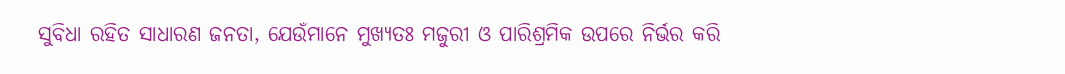ସୁବିଧା ରହିତ ସାଧାରଣ ଜନତା, ଯେଉଁମାନେ ମୁଖ୍ୟତଃ ମଜୁରୀ ଓ ପାରିଶ୍ରମିକ ଉପରେ ନିର୍ଭର କରି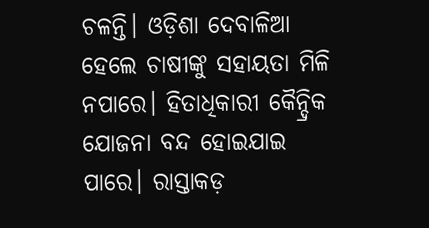ଚଳନ୍ତି। ଓଡ଼ିଶା ଦେବାଳିଆ ହେଲେ ଚାଷୀଙ୍କୁ ସହାୟତା ମିଳି ନପାରେ। ହିତାଧିକାରୀ କୈନ୍ଦ୍ରିକ ଯୋଜନା ବନ୍ଦ ହୋଇଯାଇ ପାରେ। ରାସ୍ତାକଡ଼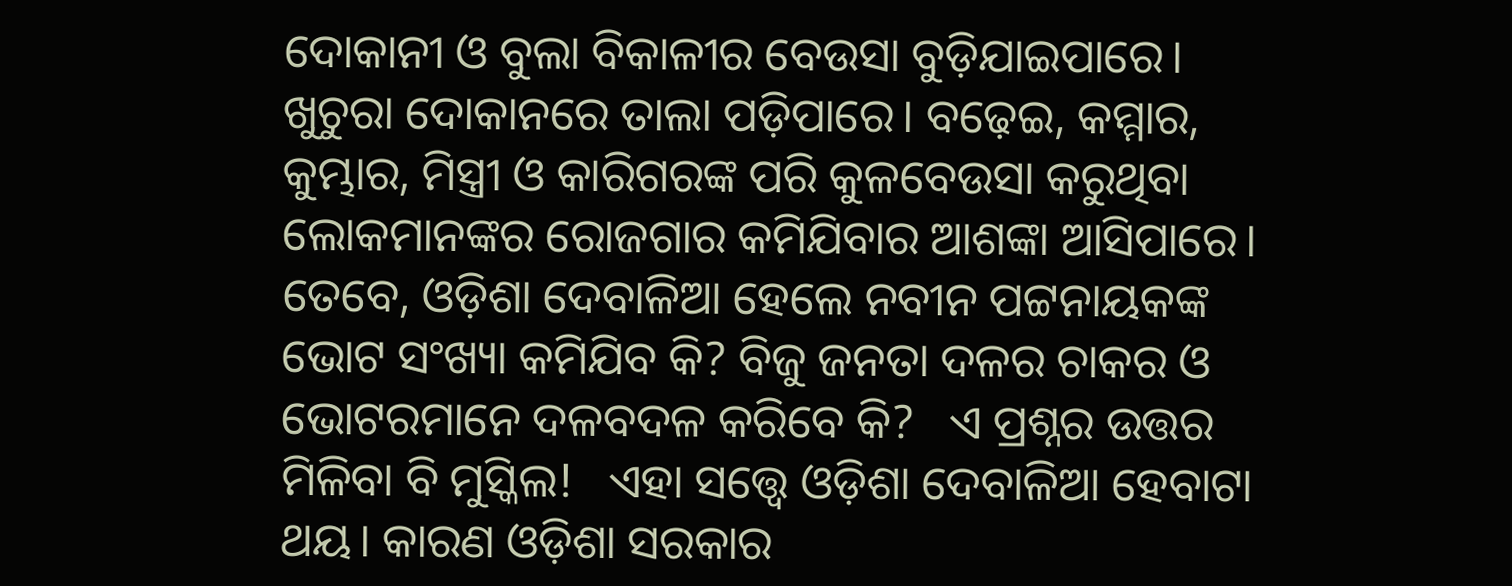ଦୋକାନୀ ଓ ବୁଲା ବିକାଳୀର ବେଉସା ବୁଡ଼ିଯାଇପାରେ। ଖୁଚୁରା ଦୋକାନରେ ତାଲା ପଡ଼ିପାରେ। ବଢ଼େଇ, କମ୍ମାର, କୁମ୍ଭାର, ମିସ୍ତ୍ରୀ ଓ କାରିଗରଙ୍କ ପରି କୁଳବେଉସା କରୁଥିବା ଲୋକମାନଙ୍କର ରୋଜଗାର କମିଯିବାର ଆଶଙ୍କା ଆସିପାରେ।   ତେବେ, ଓଡ଼ିଶା ଦେବାଳିଆ ହେଲେ ନବୀନ ପଟ୍ଟନାୟକଙ୍କ ଭୋଟ ସଂଖ୍ୟା କମିଯିବ କି? ବିଜୁ ଜନତା ଦଳର ଚାକର ଓ ଭୋଟରମାନେ ଦଳବଦଳ କରିବେ କି?   ଏ ପ୍ରଶ୍ନର ଉତ୍ତର ମିଳିବା ବି ମୁସ୍କିଲ!   ଏହା ସତ୍ତ୍ବେ ଓଡ଼ିଶା ଦେବାଳିଆ ହେବାଟା ଥୟ। କାରଣ ଓଡ଼ିଶା ସରକାର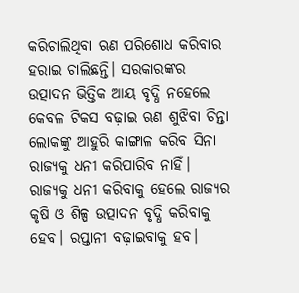କରିଚାଲିଥିବା ଋଣ ପରିଶୋଧ କରିବାର ହରାଇ ଚାଲିଛନ୍ତି। ସରକାରଙ୍କର ଉତ୍ପାଦନ ଭିତ୍ତିକ ଆୟ ବୃଦ୍ଧି ନହେଲେ କେବଳ ଟିକସ ବଢ଼ାଇ ଋଣ ଶୁଝିବା ଚିନ୍ତା ଲୋକଙ୍କୁ ଆହୁରି କାଙ୍ଗାଳ କରିବ ସିନା ରାଜ୍ୟକୁ ଧନୀ କରିପାରିବ ନାହିଁ। ରାଜ୍ୟକୁ ଧନୀ କରିବାକୁ ହେଲେ ରାଜ୍ୟର କୃଷି ଓ ଶିଳ୍ପ ଉତ୍ପାଦନ ବୃଦ୍ଧି କରିବାକୁ ହେବ। ରପ୍ତାନୀ ବଢ଼ାଇବାକୁ ହବ।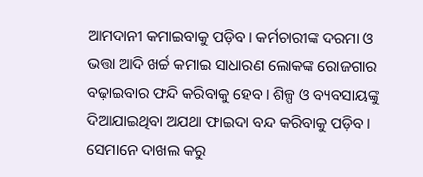ଆମଦାନୀ କମାଇବାକୁ ପଡ଼ିବ। କର୍ମଚାରୀଙ୍କ ଦରମା ଓ ଭତ୍ତା ଆଦି ଖର୍ଚ୍ଚ କମାଇ ସାଧାରଣ ଲୋକଙ୍କ ରୋଜଗାର ବଢ଼ାଇବାର ଫନ୍ଦି କରିବାକୁ ହେବ। ଶିଳ୍ପ ଓ ବ୍ୟବସାୟଙ୍କୁ ଦିଆଯାଇଥିବା ଅଯଥା ଫାଇଦା ବନ୍ଦ କରିବାକୁ ପଡ଼ିବ। ସେମାନେ ଦାଖଲ କରୁ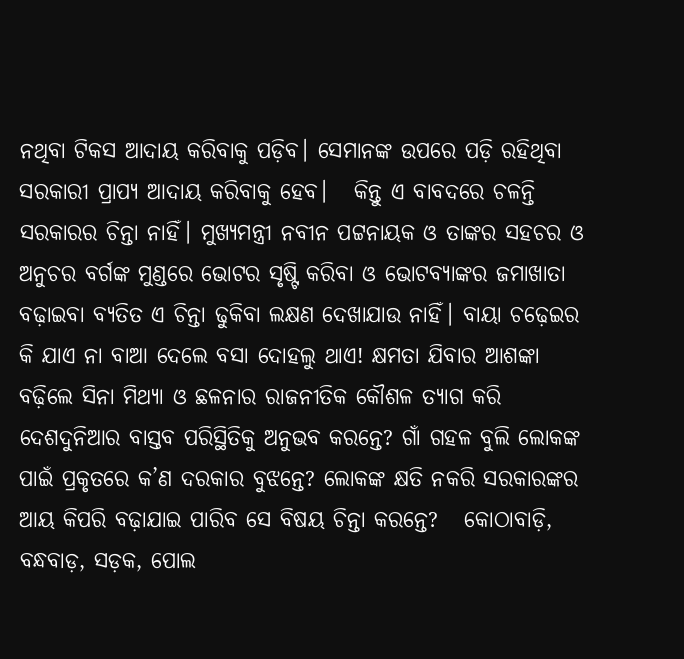ନଥିବା ଟିକସ ଆଦାୟ କରିବାକୁ ପଡ଼ିବ। ସେମାନଙ୍କ ଉପରେ ପଡ଼ି ରହିଥିବା ସରକାରୀ ପ୍ରାପ୍ୟ ଆଦାୟ କରିବାକୁ ହେବ।   କିନ୍ତୁ ଏ ବାବଦରେ ଚଳନ୍ତି ସରକାରର ଚିନ୍ତା ନାହିଁ। ମୁଖ୍ୟମନ୍ତ୍ରୀ ନବୀନ ପଟ୍ଟନାୟକ ଓ ତାଙ୍କର ସହଚର ଓ ଅନୁଚର ବର୍ଗଙ୍କ ମୁଣ୍ଡରେ ଭୋଟର ସୃଷ୍ଟି କରିବା ଓ ଭୋଟବ୍ୟାଙ୍କର ଜମାଖାତା ବଢ଼ାଇବା ବ୍ୟତିତ ଏ ଚିନ୍ତା ଢୁକିବା ଲକ୍ଷଣ ଦେଖାଯାଉ ନାହିଁ। ବାୟା ଚଢ଼େଇର କି ଯାଏ ନା ବାଆ ଦେଲେ ବସା ଦୋହଲୁ ଥାଏ! କ୍ଷମତା ଯିବାର ଆଶଙ୍କା ବଢ଼ିଲେ ସିନା ମିଥ୍ୟା ଓ ଛଳନାର ରାଜନୀତିକ କୌଶଳ ତ୍ୟାଗ କରି ଦେଶଦୁନିଆର ବାସ୍ତବ ପରିସ୍ଥିତିକୁ ଅନୁଭବ କରନ୍ତେ? ଗାଁ ଗହଳ ବୁଲି ଲୋକଙ୍କ ପାଇଁ ପ୍ରକୃତରେ କ’ଣ ଦରକାର ବୁଝନ୍ତେ? ଲୋକଙ୍କ କ୍ଷତି ନକରି ସରକାରଙ୍କର ଆୟ କିପରି ବଢ଼ାଯାଇ ପାରିବ ସେ ବିଷୟ ଚିନ୍ତା କରନ୍ତେ?   କୋଠାବାଡ଼ି, ବନ୍ଧବାଡ଼, ସଡ଼କ, ପୋଲ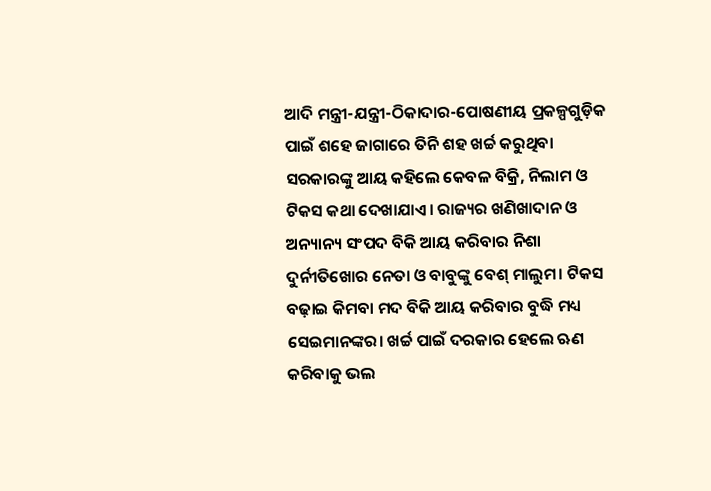ଆଦି ମନ୍ତ୍ରୀ-ଯନ୍ତ୍ରୀ-ଠିକାଦାର-ପୋଷଣୀୟ ପ୍ରକଳ୍ପଗୁଡ଼ିକ ପାଇଁ ଶହେ ଜାଗାରେ ତିନି ଶହ ଖର୍ଚ୍ଚ କରୁଥିବା ସରକାରଙ୍କୁ ଆୟ କହିଲେ କେବଳ ବିକ୍ରି, ନିଲାମ ଓ ଟିକସ କଥା ଦେଖାଯାଏ। ରାଜ୍ୟର ଖଣିଖାଦାନ ଓ ଅନ୍ୟାନ୍ୟ ସଂପଦ ବିକି ଆୟ କରିବାର ନିଶା ଦୁର୍ନୀତିଖୋର ନେତା ଓ ବାବୁଙ୍କୁ ବେଶ୍‌ ମାଲୁମ। ଟିକସ ବଢ଼ାଇ କିମବା ମଦ ବିକି ଆୟ କରିବାର ବୁଦ୍ଧି ମଧ୍ୟ ସେଇମାନଙ୍କର। ଖର୍ଚ୍ଚ ପାଇଁ ଦରକାର ହେଲେ ଋଣ କରିବାକୁ ଭଲ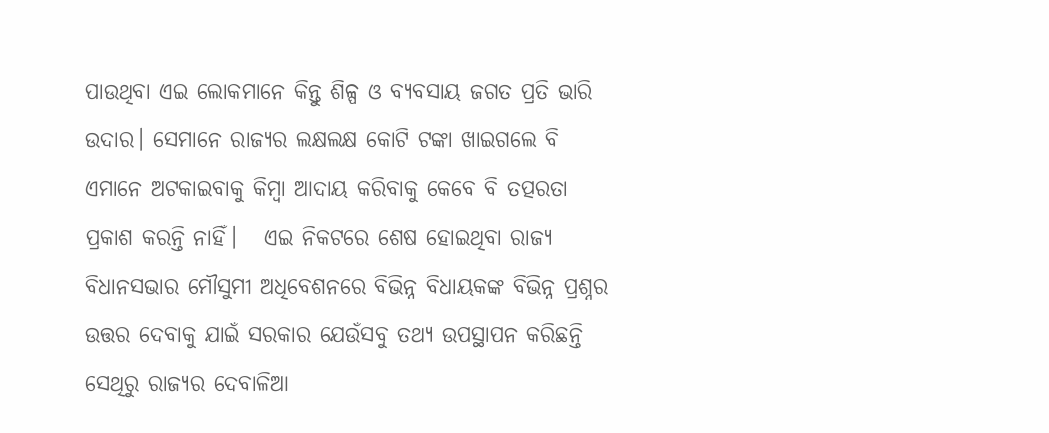ପାଉଥିବା ଏଇ ଲୋକମାନେ କିନ୍ତୁ ଶିଳ୍ପ ଓ ବ୍ୟବସାୟ ଜଗତ ପ୍ରତି ଭାରି ଉଦାର। ସେମାନେ ରାଜ୍ୟର ଲକ୍ଷଲକ୍ଷ କୋଟି ଟଙ୍କା ଖାଇଗଲେ ବି ଏମାନେ ଅଟକାଇବାକୁ କିମ୍ବା ଆଦାୟ କରିବାକୁ କେବେ ବି ତତ୍ପରତା ପ୍ରକାଶ କରନ୍ତି ନାହିଁ।   ଏଇ ନିକଟରେ ଶେଷ ହୋଇଥିବା ରାଜ୍ୟ ବିଧାନସଭାର ମୌସୁମୀ ଅଧିବେଶନରେ ବିଭିନ୍ନ ବିଧାୟକଙ୍କ ବିଭିନ୍ନ ପ୍ରଶ୍ନର ଉତ୍ତର ଦେବାକୁ ଯାଇଁ ସରକାର ଯେଉଁସବୁ ତଥ୍ୟ ଉପସ୍ଥାପନ କରିଛନ୍ତି ସେଥିରୁ ରାଜ୍ୟର ଦେବାଳିଆ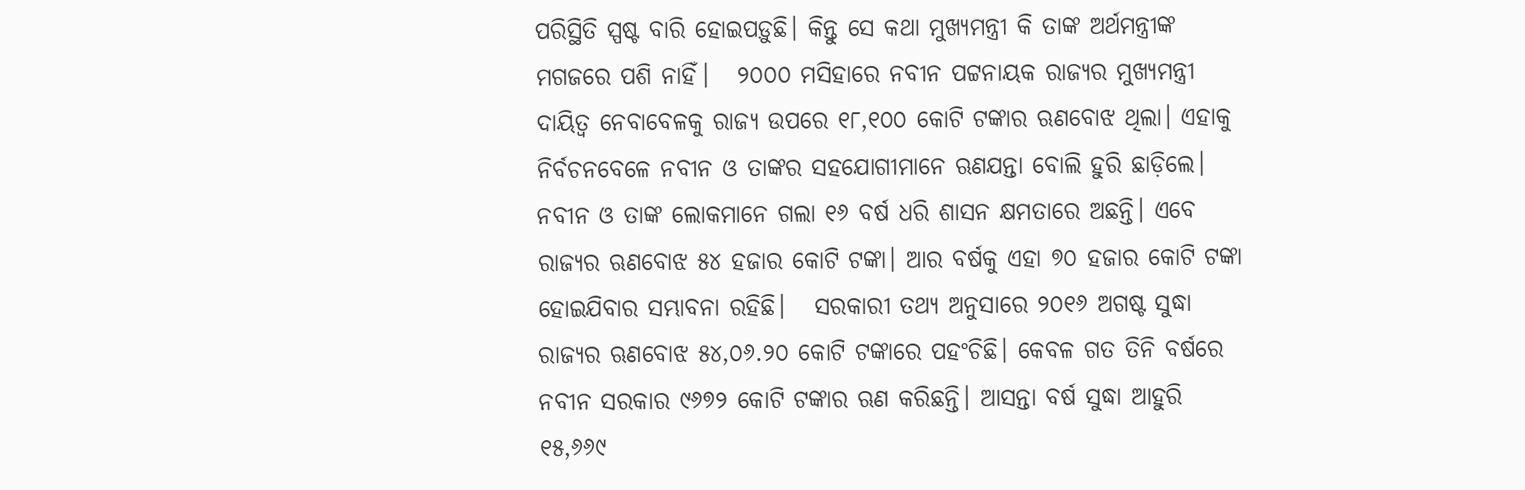ପରିସ୍ଥିତି ସ୍ପଷ୍ଟ ବାରି ହୋଇପଡ଼ୁଛି। କିନ୍ତୁ ସେ କଥା ମୁଖ୍ୟମନ୍ତ୍ରୀ କି ତାଙ୍କ ଅର୍ଥମନ୍ତ୍ରୀଙ୍କ ମଗଜରେ ପଶି ନାହିଁ।   ୨୦୦୦ ମସିହାରେ ନବୀନ ପଟ୍ଟନାୟକ ରାଜ୍ୟର ମୁଖ୍ୟମନ୍ତ୍ରୀ ଦାୟିତ୍ବ ନେବାବେଳକୁ ରାଜ୍ୟ ଉପରେ ୧୮,୧୦୦ କୋଟି ଟଙ୍କାର ଋଣବୋଝ ଥିଲା। ଏହାକୁ ନିର୍ବଚନବେଳେ ନବୀନ ଓ ତାଙ୍କର ସହଯୋଗୀମାନେ ଋଣଯନ୍ତା ବୋଲି ହୁରି ଛାଡ଼ିଲେ। ନବୀନ ଓ ତାଙ୍କ ଲୋକମାନେ ଗଲା ୧୬ ବର୍ଷ ଧରି ଶାସନ କ୍ଷମତାରେ ଅଛନ୍ତି। ଏବେ ରାଜ୍ୟର ଋଣବୋଝ ୫୪ ହଜାର କୋଟି ଟଙ୍କା। ଆର ବର୍ଷକୁ ଏହା ୭୦ ହଜାର କୋଟି ଟଙ୍କା ହୋଇଯିବାର ସମ୍ଭାବନା ରହିଛି।   ସରକାରୀ ତଥ୍ୟ ଅନୁସାରେ ୨୦୧୬ ଅଗଷ୍ଟ ସୁଦ୍ଧା ରାଜ୍ୟର ଋଣବୋଝ ୫୪,୦୬.୨୦ କୋଟି ଟଙ୍କାରେ ପହଂଚିଛି। କେବଳ ଗତ ତିନି ବର୍ଷରେ ନବୀନ ସରକାର ୯୬୭୨ କୋଟି ଟଙ୍କାର ଋଣ କରିଛନ୍ତି। ଆସନ୍ତା ବର୍ଷ ସୁଦ୍ଧା ଆହୁରି ୧୫,୬୬୯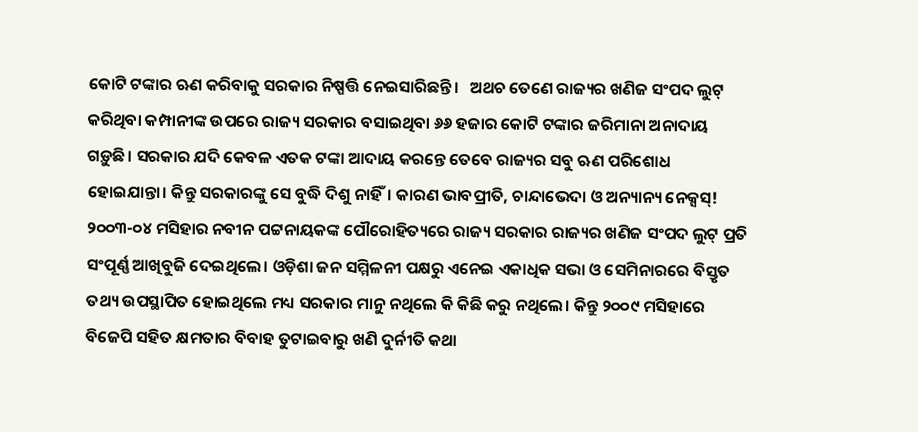କୋଟି ଟଙ୍କାର ଋଣ କରିବାକୁ ସରକାର ନିଷ୍ପତ୍ତି ନେଇସାରିଛନ୍ତି।   ଅଥଚ ତେଣେ ରାଜ୍ୟର ଖଣିଜ ସଂପଦ ଲୁଟ୍ କରିଥିବା କମ୍ପାନୀଙ୍କ ଉପରେ ରାଜ୍ୟ ସରକାର ବସାଇଥିବା ୬୬ ହଜାର କୋଟି ଟଙ୍କାର ଜରିମାନା ଅନାଦାୟ ଗଡ଼ୁଛି। ସରକାର ଯଦି କେବଳ ଏତକ ଟଙ୍କା ଆଦାୟ କରନ୍ତେ ତେବେ ରାଜ୍ୟର ସବୁ ଋଣ ପରିଶୋଧ ହୋଇଯାନ୍ତା। କିନ୍ତୁ ସରକାରଙ୍କୁ ସେ ବୁଦ୍ଧି ଦିଶୁ ନାହିଁ। କାରଣ ଭାବପ୍ରୀତି, ଚାନ୍ଦାଭେଦା ଓ ଅନ୍ୟାନ୍ୟ ନେକ୍ସସ୍‌! ୨୦୦୩-୦୪ ମସିହାର ନବୀନ ପଟ୍ଟନାୟକଙ୍କ ପୌରୋହିତ୍ୟରେ ରାଜ୍ୟ ସରକାର ରାଜ୍ୟର ଖଣିଜ ସଂପଦ ଲୁଟ୍‌ ପ୍ରତି ସଂପୂର୍ଣ୍ଣ ଆଖିବୁଜି ଦେଇଥିଲେ। ଓଡ଼ିଶା ଜନ ସମ୍ମିଳନୀ ପକ୍ଷରୁ ଏନେଇ ଏକାଧିକ ସଭା ଓ ସେମିନାରରେ ବିସ୍ତୃତ ତଥ୍ୟ ଉପସ୍ଥାପିତ ହୋଇଥିଲେ ମଧ୍ୟ ସରକାର ମାନୁ ନଥିଲେ କି କିଛି କରୁ ନଥିଲେ। କିନ୍ତୁ ୨୦୦୯ ମସିହାରେ ବିଜେପି ସହିତ କ୍ଷମତାର ବିବାହ ତୁଟାଇବାରୁ ଖଣି ଦୁର୍ନୀତି କଥା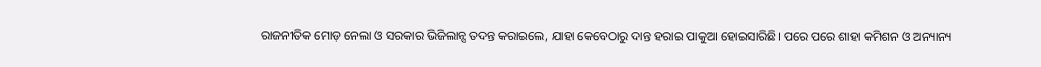ରାଜନୀତିକ ମୋଡ଼ ନେଲା ଓ ସରକାର ଭିଜିଲାନ୍ସ ତଦନ୍ତ କରାଇଲେ, ଯାହା କେବେଠାରୁ ଦାନ୍ତ ହରାଇ ପାକୁଆ ହୋଇସାରିଛି। ପରେ ପରେ ଶାହା କମିଶନ ଓ ଅନ୍ୟାନ୍ୟ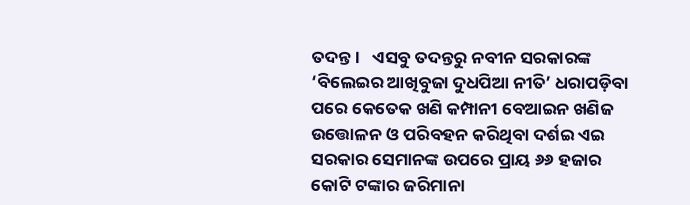ତଦନ୍ତ।   ଏସବୁ ତଦନ୍ତରୁ ନବୀନ ସରକାରଙ୍କ ‘ବିଲେଇର ଆଖିବୁଜା ଦୁଧପିଆ ନୀତି’ ଧରାପଡ଼ିବା ପରେ କେତେକ ଖଣି କମ୍ପାନୀ ବେଆଇନ ଖଣିଜ ଉତ୍ତୋଳନ ଓ ପରିବହନ କରିଥିବା ଦର୍ଶଇ ଏଇ ସରକାର ସେମାନଙ୍କ ଉପରେ ପ୍ରାୟ ୬୬ ହଜାର କୋଟି ଟଙ୍କାର ଜରିମାନା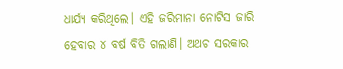ଧାର୍ଯ୍ୟ କରିଥିଲେ। ଏହି ଜରିମାନା ନୋଟିସ ଜାରି ହେବାର ୪ ବର୍ଷ ବିତି ଗଲାଣି। ଅଥଚ ସରକାର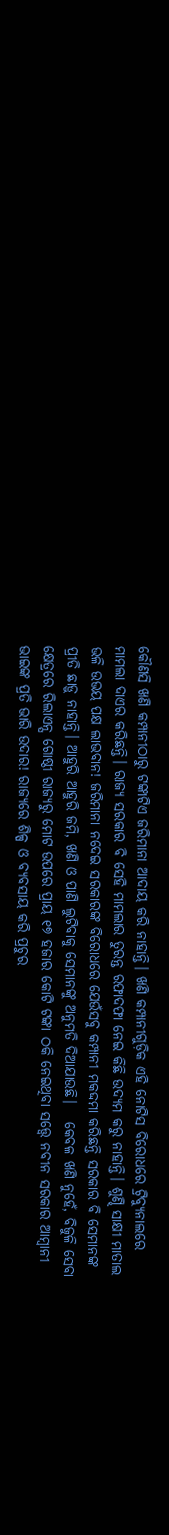କୌଣସି ଖଣି କମ୍ପାନୀଠାରୁ ଟଙ୍କାଟିଏ ଜରିମାନା ଆଦାୟ କରି ନାହାନ୍ତି। ଖଣି କମ୍ପାନୀଗୁଡ଼ିକ ଏହି ନୋଟିସ ବିରୋଧରେ ଟ୍ରିବ୍ୟୁନାଲରେ ମାମଲା ଦାଏର କରିଛନ୍ତି। ରାଜ୍ୟ ସରକାର ବି ସେହି ମାମଲାର ତୁରନ୍ତ ରଫାଦଫା ନେଇ କିଛି ଉଦ୍ୟମ କରୁ ନାହାନ୍ତି। ଶୁଣ୍ଢି ସାକ୍ଷୀ ମାତାଲ ଭଳି ଉଭୟ ପକ୍ଷ ଲାଭବାନ! ଜରିମାନା ନଦେଇ ସରକାରଙ୍କ ବିରୋଧରେ ଯେଉଁସବୁ କମ୍ପାନୀ ମକଦ୍ଦମା କରିଛନ୍ତି ସରକାର ବି ସେମାନଙ୍କ ପ୍ରୀତି ଛାଡ଼ୁ ନାହାନ୍ତି। ଆହୁରି ଆହୁରି ଜମି, ଖଣି ଓ ପାଣି ଲୁଟିବାକୁ ସେମାନଙ୍କୁ ଅନୁମତି ଦିଆଯାଉଛି।   କେବଳ ଖଣି ନୁହେଁ, ବିଜୁଳି ସେବା କ୍ଷେତ୍ରରେ ରିଲାଏନ୍ସ ଗୋଷ୍ଠୀ ରାଜ୍ୟରୁ ମୋଟ ଉପରେ ପ୍ରାୟ ୧୭ ହଜାର କୋଟି ଟଙ୍କା ଠକି ନେଇଥିବା ସତ୍ତ୍ବେ ନବୀନ ସରକାର ଆମ୍ବାନୀ ଭାଇଙ୍କ ପ୍ରତି ଭାରି ଉଦାର! ରାଜ୍ୟରେ ଶିଳ୍ପ ଓ ବ୍ୟବସାୟ କରି ପ୍ରଚୁର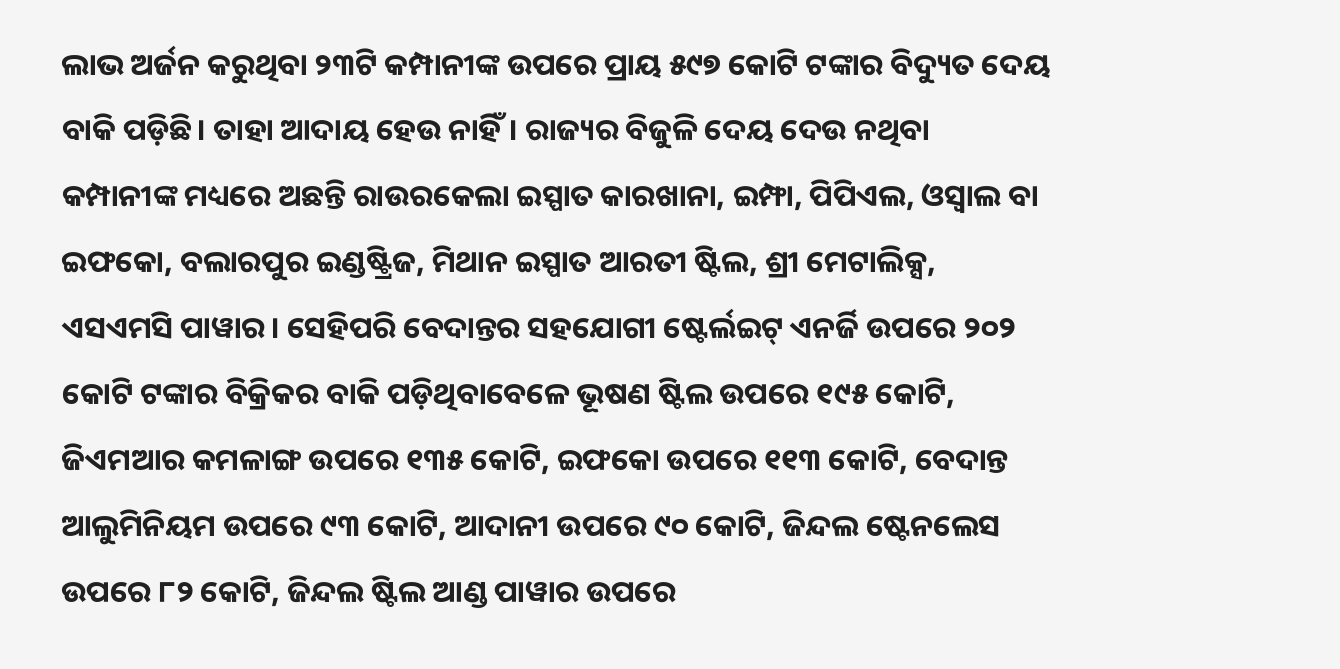ଲାଭ ଅର୍ଜନ କରୁଥିବା ୨୩ଟି କମ୍ପାନୀଙ୍କ ଉପରେ ପ୍ରାୟ ୫୯୭ କୋଟି ଟଙ୍କାର ବିଦ୍ୟୁତ ଦେୟ ବାକି ପଡ଼ିଛି। ତାହା ଆଦାୟ ହେଉ ନାହିଁ। ରାଜ୍ୟର ବିଜୁଳି ଦେୟ ଦେଉ ନଥିବା କମ୍ପାନୀଙ୍କ ମଧ୍ୟରେ ଅଛନ୍ତି ରାଉରକେଲା ଇସ୍ପାତ କାରଖାନା, ଇମ୍ଫା, ପିପିଏଲ, ଓସ୍ବାଲ ବା ଇଫକୋ, ବଲାରପୁର ଇଣ୍ଡଷ୍ଟ୍ରିଜ, ମିଥାନ ଇସ୍ପାତ ଆରତୀ ଷ୍ଟିଲ, ଶ୍ରୀ ମେଟାଲିକ୍ସ, ଏସଏମସି ପାୱାର। ସେହିପରି ବେଦାନ୍ତର ସହଯୋଗୀ ଷ୍ଟେର୍ଲଇଟ୍ ଏନର୍ଜି ଉପରେ ୨୦୨ କୋଟି ଟଙ୍କାର ବିକ୍ରିକର ବାକି ପଡ଼ିଥିବାବେଳେ ଭୂଷଣ ଷ୍ଟିଲ ଉପରେ ୧୯୫ କୋଟି, ଜିଏମଆର କମଳାଙ୍ଗ ଉପରେ ୧୩୫ କୋଟି, ଇଫକୋ ଉପରେ ୧୧୩ କୋଟି, ବେଦାନ୍ତ ଆଲୁମିନିୟମ ଉପରେ ୯୩ କୋଟି, ଆଦାନୀ ଉପରେ ୯୦ କୋଟି, ଜିନ୍ଦଲ ଷ୍ଟେନଲେସ ଉପରେ ୮୨ କୋଟି, ଜିନ୍ଦଲ ଷ୍ଟିଲ ଆଣ୍ଡ ପାୱାର ଉପରେ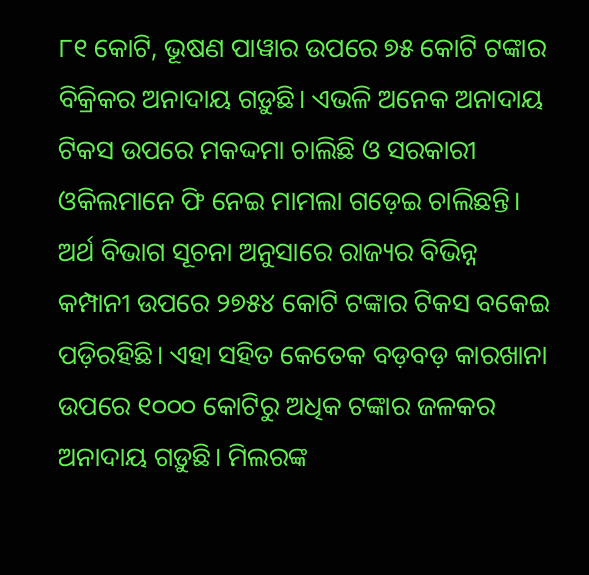୮୧ କୋଟି, ଭୂଷଣ ପାୱାର ଉପରେ ୭୫ କୋଟି ଟଙ୍କାର ବିକ୍ରିକର ଅନାଦାୟ ଗଡ଼ୁଛି। ଏଭଳି ଅନେକ ଅନାଦାୟ ଟିକସ ଉପରେ ମକଦ୍ଦମା ଚାଲିଛି ଓ ସରକାରୀ ଓକିଲମାନେ ଫି ନେଇ ମାମଲା ଗଡ଼େଇ ଚାଲିଛନ୍ତି।   ଅର୍ଥ ବିଭାଗ ସୂଚନା ଅନୁସାରେ ରାଜ୍ୟର ବିଭିନ୍ନ କମ୍ପାନୀ ଉପରେ ୨୭୫୪ କୋଟି ଟଙ୍କାର ଟିକସ ବକେଇ ପଡ଼ିରହିଛି। ଏହା ସହିତ କେତେକ ବଡ଼ବଡ଼ କାରଖାନା ଉପରେ ୧୦୦୦ କୋଟିରୁ ଅଧିକ ଟଙ୍କାର ଜଳକର ଅନାଦାୟ ଗଡ଼ୁଛି। ମିଲରଙ୍କ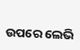ଉପରେ ଲେଭି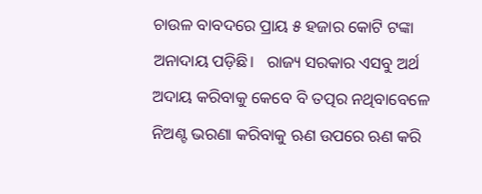ଚାଉଳ ବାବଦରେ ପ୍ରାୟ ୫ ହଜାର କୋଟି ଟଙ୍କା ଅନାଦାୟ ପଡ଼ିଛି।   ରାଜ୍ୟ ସରକାର ଏସବୁ ଅର୍ଥ ଅଦାୟ କରିବାକୁ କେବେ ବି ତତ୍ପର ନଥିବାବେଳେ ନିଅଣ୍ଟ ଭରଣା କରିବାକୁ ଋଣ ଉପରେ ଋଣ କରି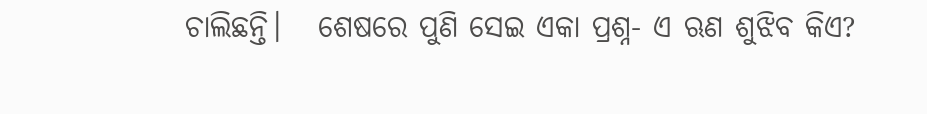ଚାଲିଛନ୍ତି।   ଶେଷରେ ପୁଣି ସେଇ ଏକା ପ୍ରଶ୍ନ- ଏ ଋଣ ଶୁଝିବ କିଏ?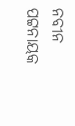ନବୀନ ପଟ୍ଟନାୟକ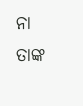ନା ତାଙ୍କ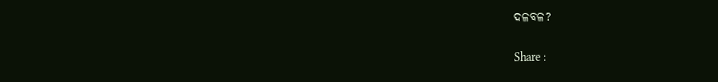ଦଳବଳ?

Share :